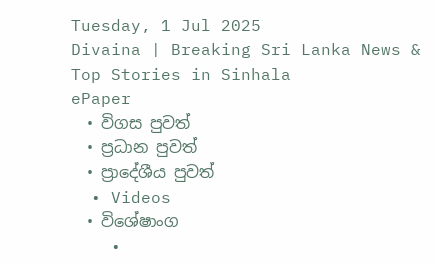Tuesday, 1 Jul 2025
Divaina | Breaking Sri Lanka News & Top Stories in Sinhala
ePaper
  • විගස පුවත්
  • ප්‍රධාන පුවත්
  • ප්‍රාදේශීය පුවත්
  • Videos
  • විශේෂාංග
    •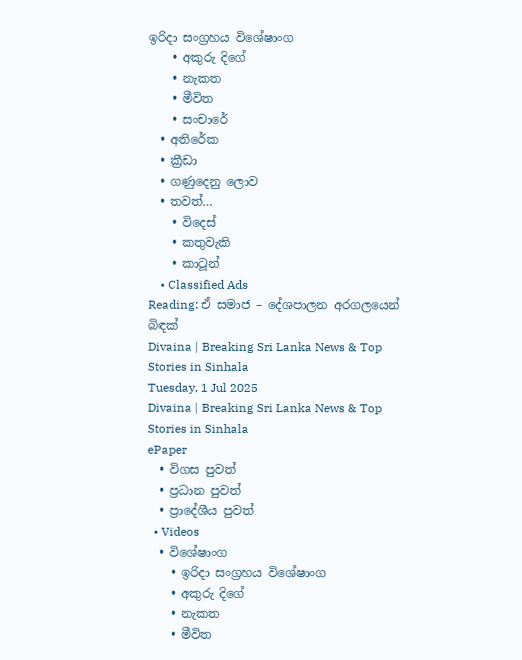ඉරිදා සංග්‍රහය විශේෂාංග
    • අකුරු දිගේ
    • නැකත
    • මීවිත
    • සංචාරේ
  • අතිරේක
  • ක්‍රීඩා
  • ගණුදෙනු ලොව
  • තවත්…
    • විදෙස්
    • කතුවැකි
    • කාටූන්
    • Classified Ads
Reading: ඒ සමාජ – දේශපාලන අරගලයෙන් බිඳක්
Divaina | Breaking Sri Lanka News & Top Stories in Sinhala
Tuesday, 1 Jul 2025
Divaina | Breaking Sri Lanka News & Top Stories in Sinhala
ePaper
  • විගස පුවත්
  • ප්‍රධාන පුවත්
  • ප්‍රාදේශීය පුවත්
  • Videos
  • විශේෂාංග
    • ඉරිදා සංග්‍රහය විශේෂාංග
    • අකුරු දිගේ
    • නැකත
    • මීවිත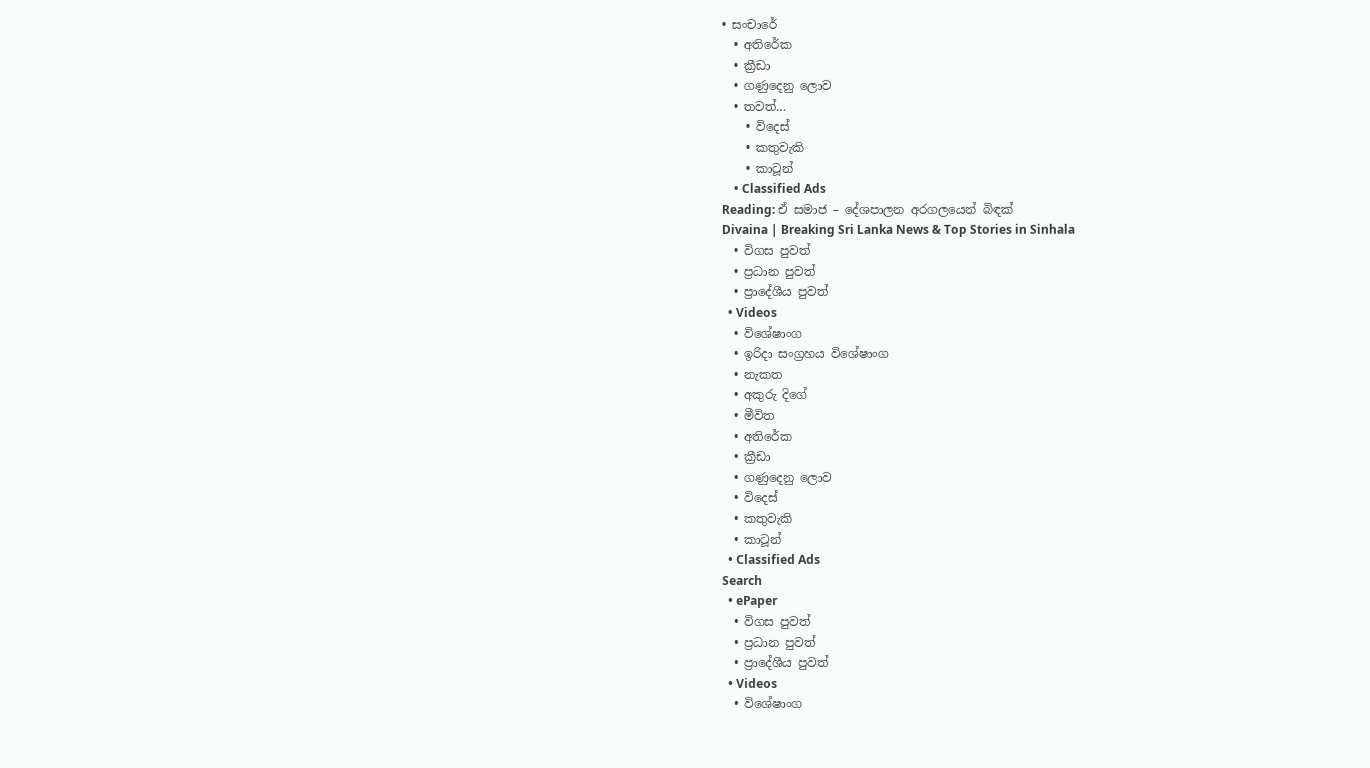• සංචාරේ
  • අතිරේක
  • ක්‍රීඩා
  • ගණුදෙනු ලොව
  • තවත්…
    • විදෙස්
    • කතුවැකි
    • කාටූන්
    • Classified Ads
Reading: ඒ සමාජ – දේශපාලන අරගලයෙන් බිඳක්
Divaina | Breaking Sri Lanka News & Top Stories in Sinhala
  • විගස පුවත්
  • ප්‍රධාන පුවත්
  • ප්‍රාදේශීය පුවත්
  • Videos
  • විශේෂාංග
  • ඉරිදා සංග්‍රහය විශේෂාංග
  • නැකත
  • අකුරු දිගේ
  • මීවිත
  • අතිරේක
  • ක්‍රීඩා
  • ගණුදෙනු ලොව
  • විදෙස්
  • කතුවැකි
  • කාටූන්
  • Classified Ads
Search
  • ePaper
  • විගස පුවත්
  • ප්‍රධාන පුවත්
  • ප්‍රාදේශීය පුවත්
  • Videos
  • විශේෂාංග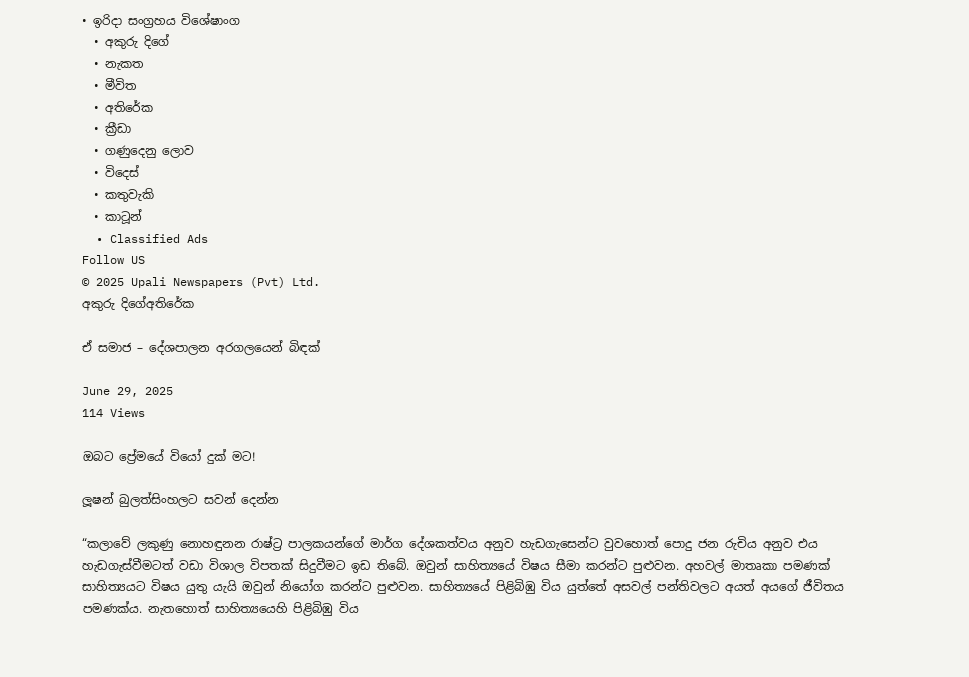• ඉරිදා සංග්‍රහය විශේෂාංග
  • අකුරු දිගේ
  • නැකත
  • මීවිත
  • අතිරේක
  • ක්‍රීඩා
  • ගණුදෙනු ලොව
  • විදෙස්
  • කතුවැකි
  • කාටූන්
  • Classified Ads
Follow US
© 2025 Upali Newspapers (Pvt) Ltd.
අකුරු දිගේඅතිරේක

ඒ සමාජ – දේශපාලන අරගලයෙන් බිඳක්

June 29, 2025
114 Views

ඔබට ප්‍රේමයේ වියෝ දුක් මට!

ලූෂන් බුලත්සිංහලට සවන් දෙන්න

“කලාවේ ලකුණු නොහඳුනන රාෂ්ට්‍ර පාලකයන්ගේ මාර්ග දේශකත්වය අනුව හැඩගැසෙන්ට වුවහොත් පොදු ජන රුචිය අනුව එය හැඩගැස්වීමටත් වඩා විශාල විපතක් සිදුවීමට ඉඩ තිබේ. ඔවුන් සාහිත්‍යයේ විෂය සීමා කරන්ට පුළුවන. අහවල් මාතෘකා පමණක් සාහිත්‍යයට විෂය යුතු යැයි ඔවුන් නියෝග කරන්ට පුළුවන. සාහිත්‍යයේ පිළිබිඹු විය යුත්තේ අසවල් පන්තිවලට අයත් අයගේ ජීවිතය පමණක්ය. නැතහොත් සාහිත්‍යයෙහි පිළිබිඹු විය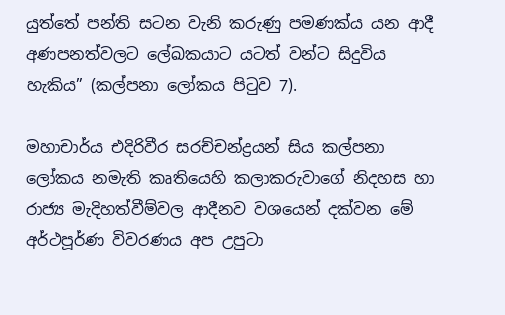යුත්තේ පන්ති සටන වැනි කරුණු පමණක්ය යන ආදී අණපනත්වලට ලේඛකයාට යටත් වන්ට සිදුවිය හැකිය” (කල්පනා ලෝකය පිටුව 7).

මහාචාර්ය එදිරිවීර සරච්චන්ද්‍රයන් සිය කල්පනා ලෝකය නමැති කෘතියෙහි කලාකරුවාගේ නිදහස හා රාජ්‍ය මැදිහත්වීම්වල ආදීනව වශයෙන් දක්වන මේ අර්ථපූර්ණ විවරණය අප උපුටා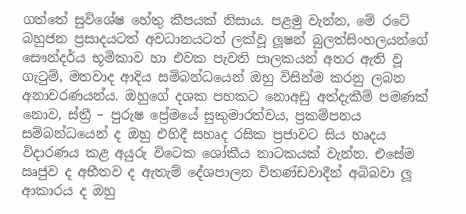ගත්තේ සුවිශේෂ හේතු කීපයක් නිසාය. පළමු වැන්න, මේ රටේ බහුජන ප්‍රසාදයටත් අවධානයටත් ලක්වූ ලූෂන් බුලත්සිංහලයන්ගේ සෞන්දර්ය භූමිකාව හා එවක පැවති පාලකයන් අතර ඇති වූ ගැටුම්, මතවාද ආදිය සම්බන්ධයෙන් ඔහු විසින්ම කරනු ලබන අනාවරණයන්ය. ඔහුගේ දශක පහකට නොඅඩු අත්දැකීම් පමණක් නොව, ස්ත්‍රී – පුරුෂ ප්‍රේමයේ සුකුමාරත්වය, ප්‍රකම්පනය සම්බන්ධයෙන් ද ඔහු එහිදී සහෘද රසික ප්‍රජාවට සිය හෘදය විදාරණය කළ අයුරු විටෙක ශෝකීය නාටකයක් වැන්න. එසේම ඍජුව ද අභීතව ද ඇතැම් දේශපාලන විතණ්ඩවාදීන් අබිබවා ලූ ආකාරය ද ඔහු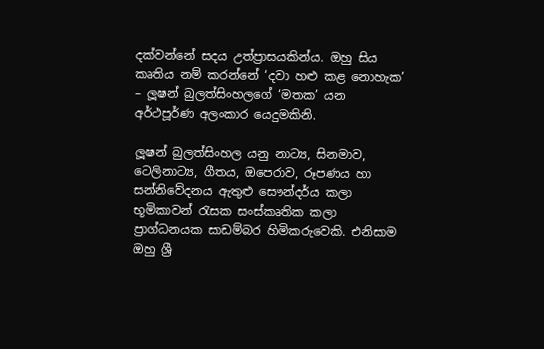දක්වන්නේ සදය උත්ප්‍රාසයකින්ය. ඔහු සිය කෘතිය නම් කරන්නේ ‘දවා හළු කළ නොහැක’ – ලූෂන් බුලත්සිංහලගේ ‘මතක’ යන අර්ථපූර්ණ අලංකාර යෙදුමකිනි.

ලූෂන් බුලත්සිංහල යනු නාට්‍ය, සිනමාව, ටෙලිනාට්‍ය, ගීතය, ඔපෙරාව, රූපණය හා සන්නිවේදනය ඇතුළු සෞන්දර්ය කලා භූමිකාවන් රැසක සංස්කෘතික කලා ප්‍රාග්ධනයක සාඩම්බර හිමිකරුවෙකි. එනිසාම ඔහු ශ්‍රී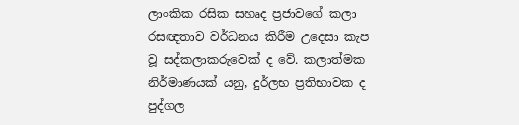ලාංකික රසික සහෘද ප්‍රජාවගේ කලා රසඥතාව වර්ධනය කිරීම උදෙසා කැප වූ සද්කලාකරුවෙක් ද වේ. කලාත්මක නිර්මාණයක් යනු, දුර්ලභ ප්‍රතිභාවක ද පුද්ගල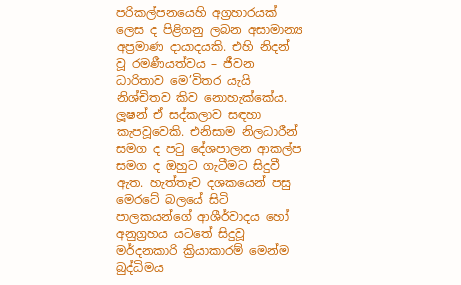පරිකල්පනයෙහි අග්‍රහාරයක් ලෙස ද පිළිගනු ලබන අසාමාන්‍ය අප්‍රමාණ දායාදයකි. එහි නිදන් වූ රමණීයත්වය – ජීවන ධාරිතාව මෙ’විතර යැයි නිශ්චිතව කිව නොහැක්කේය. ලූෂන් ඒ සද්කලාව සඳහා කැපවූවෙකි. එනිසාම නිලධාරීන් සමග ද පටු දේශපාලන ආකල්ප සමග ද ඔහුට ගැටීමට සිදුවී ඇත. හැත්තෑව දශකයෙන් පසු මෙරටේ බලයේ සිටි පාලකයන්ගේ ආශීර්වාදය හෝ අනුග්‍රහය යටතේ සිදුවූ මර්දනකාරි ක්‍රියාකාරම් මෙන්ම බුද්ධිමය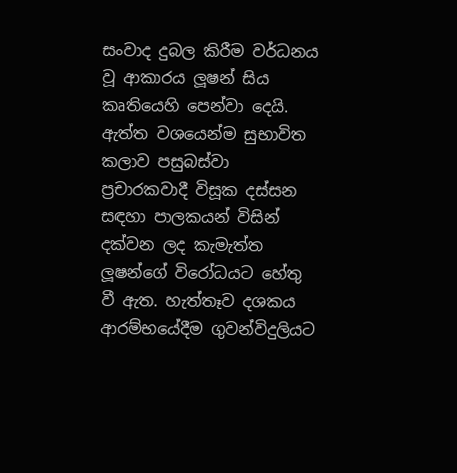සංවාද දුබල කිරීම වර්ධනය වූ ආකාරය ලූෂන් සිය කෘතියෙහි පෙන්වා දෙයි. ඇත්ත වශයෙන්ම සුභාවිත කලාව පසුබස්වා ප්‍රචාරකවාදී විසූක දස්සන සඳහා පාලකයන් විසින් දක්වන ලද කැමැත්ත ලූෂන්ගේ විරෝධයට හේතු වී ඇත. හැත්තෑව දශකය ආරම්භයේදීම ගුවන්විදුලියට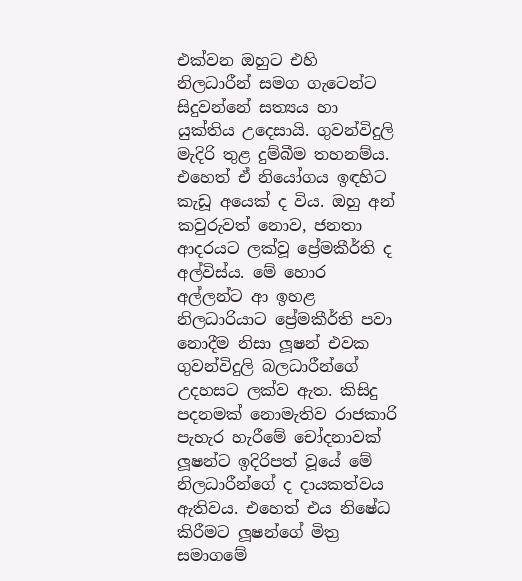එක්වන ඔහුට එහි නිලධාරීන් සමග ගැටෙන්ට සිදුවන්නේ සත්‍යය හා යුක්තිය උදෙසායි. ගුවන්විදුලි මැදිරි තුළ දුම්බීම තහනම්ය. එහෙත් ඒ නියෝගය ඉඳහිට කැඩූ අයෙක් ද විය. ඔහු අන් කවුරුවත් නොව, ජනතා ආදරයට ලක්වූ ප්‍රේමකීර්ති ද අල්විස්ය. මේ හොර අල්ලන්ට ආ ඉහළ නිලධාරියාට ප්‍රේමකීර්ති පවා නොදීම නිසා ලූෂන් එවක ගුවන්විදුලි බලධාරීන්ගේ උදහසට ලක්ව ඇත. කිසිදු පදනමක් නොමැතිව රාජකාරි පැහැර හැරීමේ චෝදනාවක් ලූෂන්ට ඉදිරිපත් වූයේ මේ නිලධාරීන්ගේ ද දායකත්වය ඇතිවය. එහෙත් එය නිෂේධ කිරීමට ලූෂන්ගේ මිත්‍ර සමාගමේ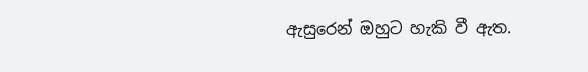ඇසුරෙන් ඔහුට හැකි වී ඇත.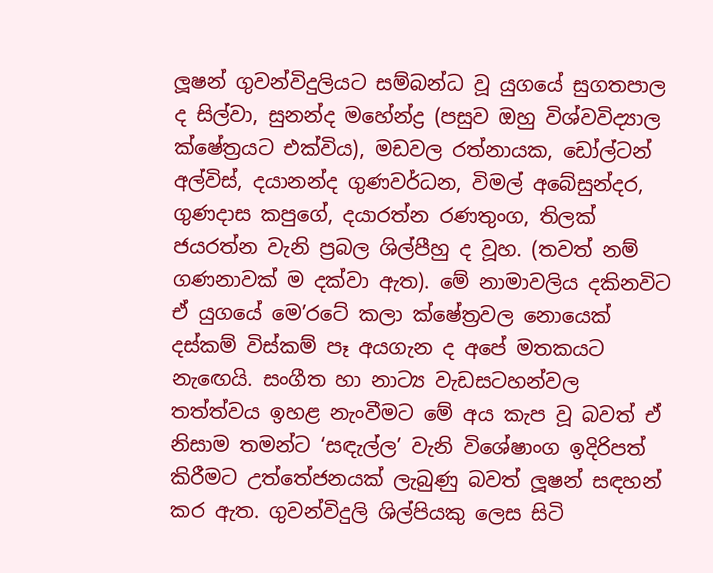ලූෂන් ගුවන්විදුලියට සම්බන්ධ වූ යුගයේ සුගතපාල ද සිල්වා, සුනන්ද මහේන්ද්‍ර (පසුව ඔහු විශ්වවිද්‍යාල ක්ෂේත්‍රයට එක්විය), මඩවල රත්නායක, ඩෝල්ටන් අල්විස්, දයානන්ද ගුණවර්ධන, විමල් අබේසුන්දර, ගුණදාස කපුගේ, දයාරත්න රණතුංග, තිලක් ජයරත්න වැනි ප්‍රබල ශිල්පීහු ද වූහ. (තවත් නම් ගණනාවක් ම දක්වා ඇත). මේ නාමාවලිය දකිනවිට ඒ යුගයේ මෙ’රටේ කලා ක්ෂේත්‍රවල නොයෙක් දස්කම් විස්කම් පෑ අයගැන ද අපේ මතකයට නැඟෙයි. සංගීත හා නාට්‍ය වැඩසටහන්වල තත්ත්වය ඉහළ නැංවීමට මේ අය කැප වූ බවත් ඒ නිසාම තමන්ට ‘සඳැල්ල’ වැනි විශේෂාංග ඉදිරිපත් කිරීමට උත්තේජනයක් ලැබුණු බවත් ලූෂන් සඳහන් කර ඇත. ගුවන්විදුලි ශිල්පියකු ලෙස සිටි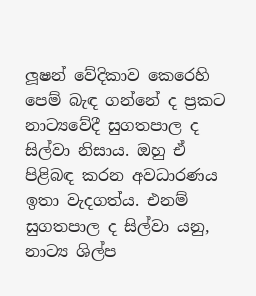ලූෂන් වේදිකාව කෙරෙහි පෙම් බැඳ ගන්නේ ද ප්‍රකට නාට්‍යවේදී සුගතපාල ද සිල්වා නිසාය. ඔහු ඒ පිළිබඳ කරන අවධාරණය ඉතා වැදගත්ය. එනම් සුගතපාල ද සිල්වා යනු, නාට්‍ය ශිල්ප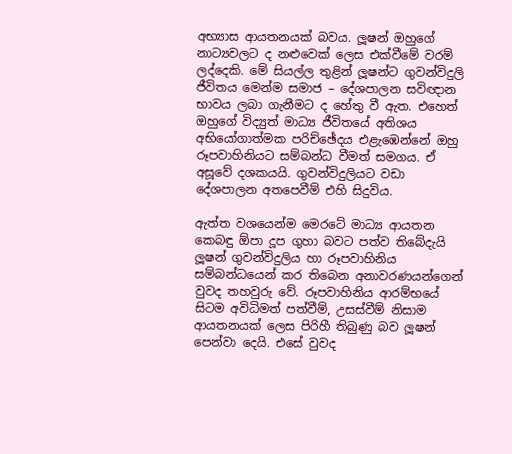අභ්‍යාස ආයතනයක් බවය. ලූෂන් ඔහුගේ නාට්‍යවලට ද නළුවෙක් ලෙස එක්වීමේ වරම් ලද්දෙකි. මේ සියල්ල තුළින් ලූෂන්ට ගුවන්විදුලි ජීවිතය මෙන්ම සමාජ – දේශපාලන සවිඥාන භාවය ලබා ගැනීමට ද හේතු වී ඇත. එහෙත් ඔහුගේ විද්‍යුත් මාධ්‍ය ජීවිතයේ අතිශය අභියෝගාත්මක පරිච්ඡේදය එළැඹෙන්නේ ඔහු රූපවාහිනියට සම්බන්ධ වීමත් සමගය. ඒ අසූවේ දශකයයි. ගුවන්විදුලියට වඩා දේශපාලන අතපෙවීම් එහි සිදුවිය.

ඇත්ත වශයෙන්ම මෙරටේ මාධ්‍ය ආයතන කෙබඳු ඕපා දූප ගුහා බවට පත්ව තිබේදැයි ලූෂන් ගුවන්විදුලිය හා රූපවාහිනිය සම්බන්ධයෙන් කර තිබෙන අනාවරණයන්ගෙන් වුවද තහවුරු වේ. රූපවාහිනිය ආරම්භයේ සිටම අවිධිමත් පත්වීම්, උසස්වීම් නිසාම ආයතනයක් ලෙස පිරිහී තිබුණු බව ලූෂන් පෙන්වා දෙයි. එසේ වුවද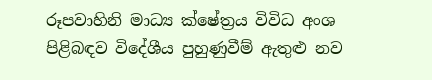රූපවාහිනි මාධ්‍ය ක්ෂේත්‍රය විවිධ අංශ පිළිබඳව විදේශීය පුහුණුවීම් ඇතුළු නව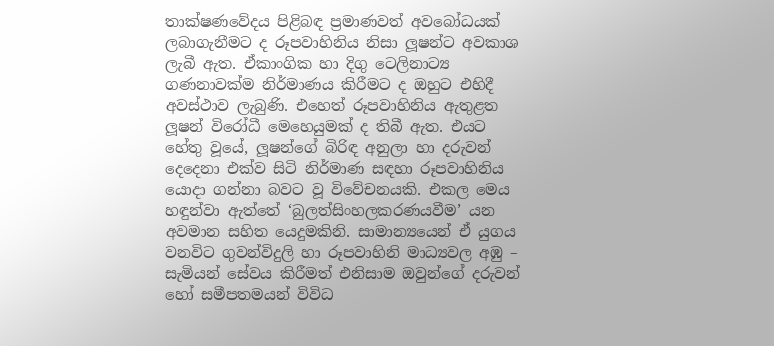තාක්ෂණවේදය පිළිබඳ ප්‍රමාණවත් අවබෝධයක් ලබාගැනීමට ද රූපවාහිනිය නිසා ලූෂන්ට අවකාශ ලැබී ඇත. ඒකාංගික හා දිගු ටෙලිනාට්‍ය ගණනාවක්ම නිර්මාණය කිරීමට ද ඔහුට එහිදී අවස්ථාව ලැබුණි. එහෙත් රූපවාහිනිය ඇතුළත ලූෂන් විරෝධී මෙහෙයුමක් ද තිබී ඇත. එයට හේතු වූයේ, ලූෂන්ගේ බිරිඳ අනුලා හා දරුවන් දෙදෙනා එක්ව සිටි නිර්මාණ සඳහා රූපවාහිනිය යොදා ගන්නා බවට වූ විවේචනයකි. එකල මෙය හඳුන්වා ඇත්තේ ‘බුලත්සිංහලකරණයවීම’ යන අවමාන සහිත යෙදුමකිනි. සාමාන්‍යයෙන් ඒ යුගය වනවිට ගුවන්විදුලි හා රූපවාහිනි මාධ්‍යවල අඹු – සැමියන් සේවය කිරීමත් එනිසාම ඔවුන්ගේ දරුවන් හෝ සමීපතමයන් විවිධ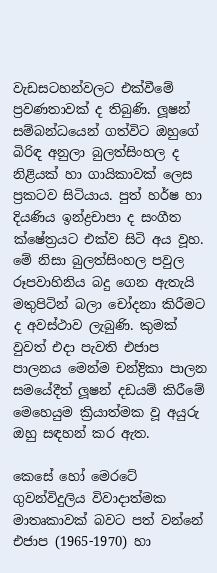වැඩසටහන්වලට එක්වීමේ ප්‍රවණතාවක් ද තිබුණි. ලූෂන් සම්බන්ධයෙන් ගත්විට ඔහුගේ බිරිඳ අනුලා බුලත්සිංහල ද නිළියක් හා ගායිකාවක් ලෙස ප්‍රකටව සිටියාය. පුත් හර්ෂ හා දියණිය ඉන්ද්‍රචාපා ද සංගීත ක්ෂේත්‍රයට එක්ව සිටි අය වූහ. මේ නිසා බුලත්සිංහල පවුල රූපවාහිනිය බදු ගෙන ඇතැයි මතුපිටින් බලා චෝදනා කිරීමට ද අවස්ථාව ලැබුණි. කුමක් වුවත් එදා පැවති එජාප පාලනය මෙන්ම චන්ද්‍රිකා පාලන සමයේදීත් ලූෂන් දඩයම් කිරීමේ මෙහෙයුම ක්‍රියාත්මක වූ අයුරු ඔහු සඳහන් කර ඇත.

කෙසේ හෝ මෙරටේ ගුවන්විදුලිය විවාදාත්මක මාතෘකාවක් බවට පත් වන්නේ එජාප (1965-1970) හා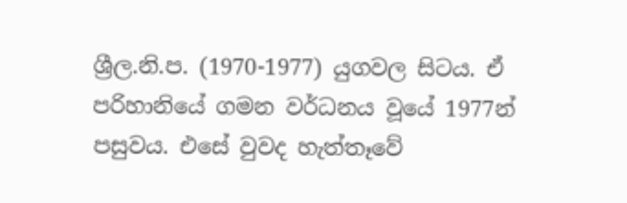ශ්‍රීල.නි.ප. (1970-1977) යුගවල සිටය. ඒ පරිහානියේ ගමන වර්ධනය වූයේ 1977න් පසුවය. එසේ වුවද හැත්තෑවේ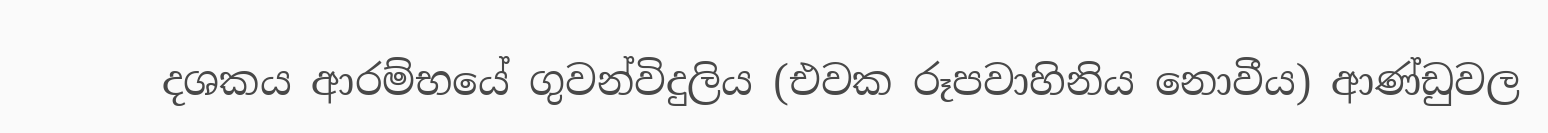දශකය ආරම්භයේ ගුවන්විදුලිය (එවක රූපවාහිනිය නොවීය) ආණ්ඩුවල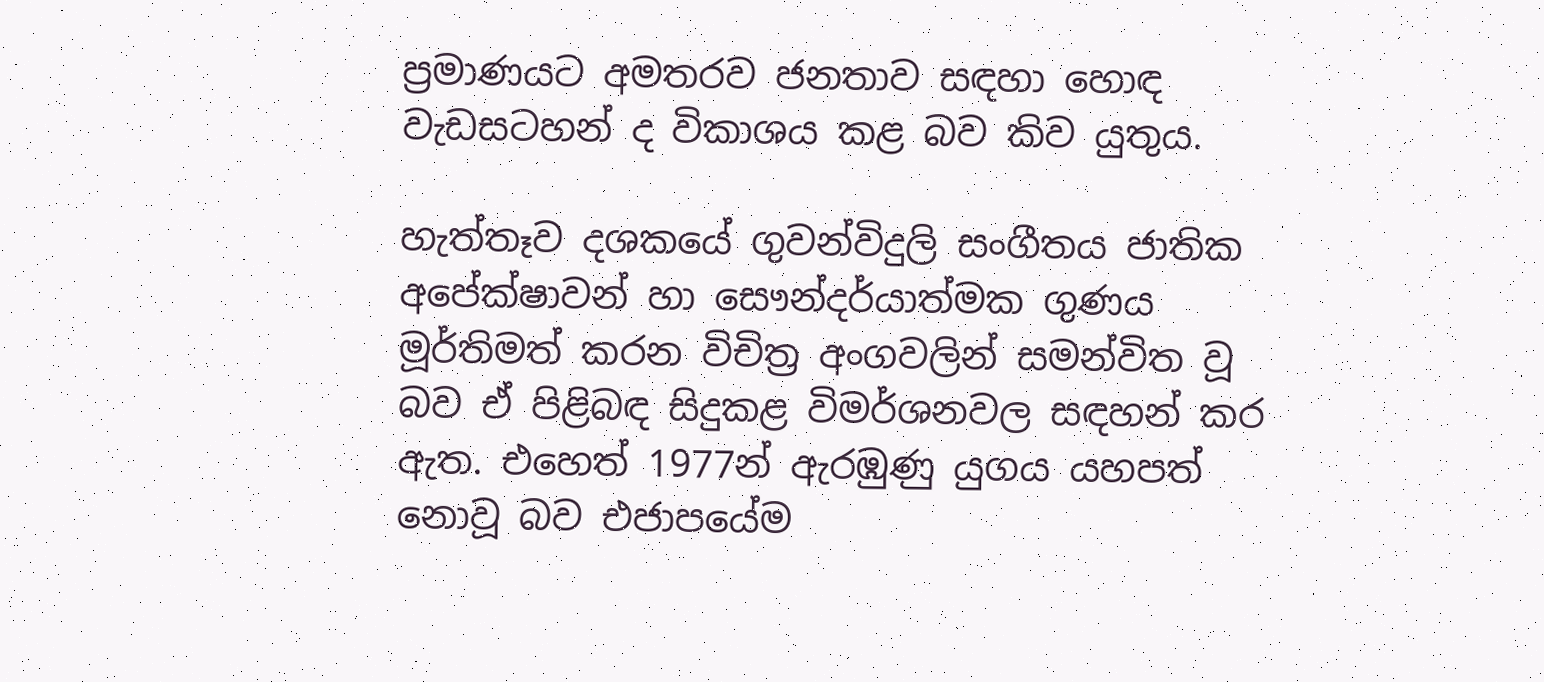ප්‍රමාණයට අමතරව ජනතාව සඳහා හොඳ වැඩසටහන් ද විකාශය කළ බව කිව යුතුය.

හැත්තෑව දශකයේ ගුවන්විදුලි සංගීතය ජාතික අපේක්ෂාවන් හා සෞන්දර්යාත්මක ගුණය මූර්තිමත් කරන විචිත්‍ර අංගවලින් සමන්විත වූ බව ඒ පිළිබඳ සිදුකළ විමර්ශනවල සඳහන් කර ඇත. එහෙත් 1977න් ඇරඹුණු යුගය යහපත් නොවූ බව එජාපයේම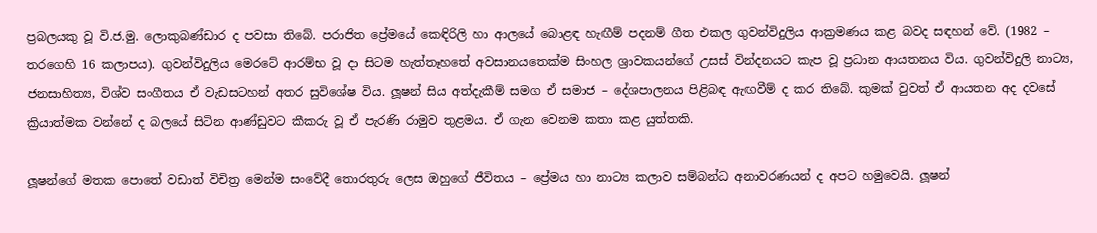ප්‍රබලයකු වූ වි.ජ.මු. ලොකුබණ්ඩාර ද පවසා තිබේ. පරාජිත ප්‍රේමයේ කෙඳිරිලි හා ආලයේ බොළඳ හැඟීම් පදනම් ගීත එකල ගුවන්විදුලිය ආක්‍රමණය කළ බවද සඳහන් වේ. (1982 – තරගෙහි 16 කලාපය). ගුවන්විදුලිය මෙරටේ ආරම්භ වූ දා සිටම හැත්තෑහතේ අවසානයතෙක්ම සිංහල ශ්‍රාවකයන්ගේ උසස් වින්දනයට කැප වූ ප්‍රධාන ආයතනය විය. ගුවන්විදුලි නාට්‍ය, ජනසාහිත්‍ය, විශ්ව සංගීතය ඒ වැඩසටහන් අතර සුවිශේෂ විය. ලූෂන් සිය අත්දැකීම් සමග ඒ සමාජ – දේශපාලනය පිළිබඳ ඇඟවීම් ද කර තිබේ. කුමක් වුවත් ඒ ආයතන අද දවසේ ක්‍රියාත්මක වන්නේ ද බලයේ සිටින ආණ්ඩුවට කීකරු වූ ඒ පැරණි රාමුව තුළමය. ඒ ගැන වෙනම කතා කළ යුත්තකි.

ලූෂන්ගේ මතක පොතේ වඩාත් විචිත්‍ර මෙන්ම සංවේදී තොරතුරු ලෙස ඔහුගේ ජීවිතය – ප්‍රේමය හා නාට්‍ය කලාව සම්බන්ධ අනාවරණයන් ද අපට හමුවෙයි. ලූෂන්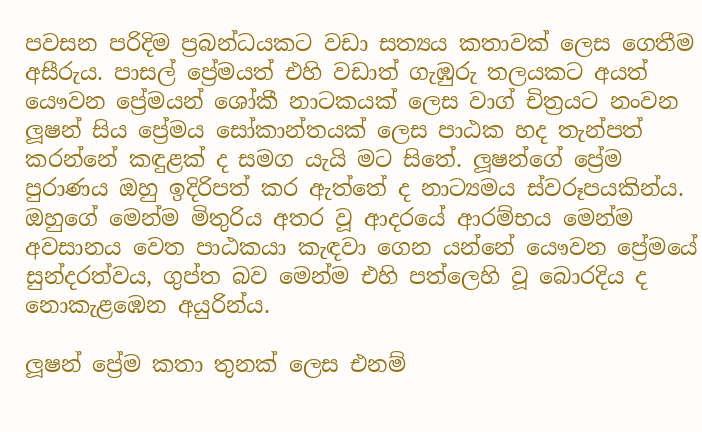පවසන පරිදිම ප්‍රබන්ධයකට වඩා සත්‍යය කතාවක් ලෙස ගෙතීම අසීරුය. පාසල් ප්‍රේමයත් එහි වඩාත් ගැඹුරු තලයකට අයත් යෞවන ප්‍රේමයන් ශෝකී නාටකයක් ලෙස වාග් චිත්‍රයට නංවන ලූෂන් සිය ප්‍රේමය සෝකාන්තයක් ලෙස පාඨක හද තැන්පත් කරන්නේ කඳුළක් ද සමග යැයි මට සිතේ. ලූෂන්ගේ ප්‍රේම පුරාණය ඔහු ඉදිරිපත් කර ඇත්තේ ද නාට්‍යමය ස්වරූපයකින්ය. ඔහුගේ මෙන්ම මිතුරිය අතර වූ ආදරයේ ආරම්භය මෙන්ම අවසානය වෙත පාඨකයා කැඳවා ගෙන යන්නේ යෞවන ප්‍රේමයේ සුන්දරත්වය, ගුප්ත බව මෙන්ම එහි පත්ලෙහි වූ බොරදිය ද නොකැළඹෙන අයුරින්ය.

ලූෂන් ප්‍රේම කතා තුනක් ලෙස එනම්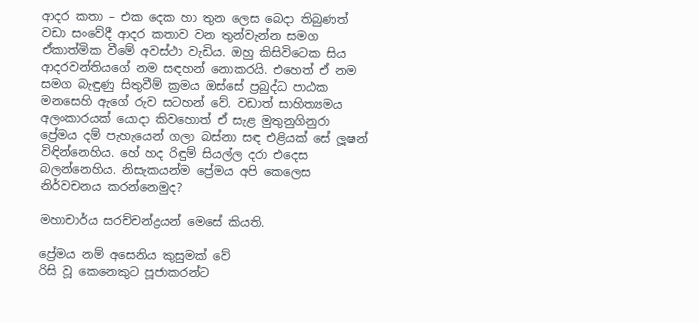ආදර කතා – එක දෙක හා තුන ලෙස බෙදා තිබුණත් වඩා සංවේදී ආදර කතාව වන තුන්වැන්න සමග ඒකාත්මික වීමේ අවස්ථා වැඩිය. ඔහු කිසිවිටෙක සිය ආදරවන්තියගේ නම සඳහන් නොකරයි. එහෙත් ඒ නම සමග බැඳුණු සිතුවීම් ක්‍රමය ඔස්සේ ප්‍රබුද්ධ පාඨක මනසෙහි ඇගේ රුව සටහන් වේ. වඩාත් සාහිත්‍යමය අලංකාරයක් යොදා කිවහොත් ඒ සැළ මුතුනුගිනුරා ප්‍රේමය දම් පැහැයෙන් ගලා බස්නා සඳ එළියක් සේ ලූෂන් විඳින්නෙහිය. හේ හද රිඳුම් සියල්ල දරා එදෙස බලන්නෙහිය. නිසැකයන්ම ප්‍රේමය අපි කෙලෙස නිර්වචනය කරන්නෙමුද?

මහාචාර්ය සරච්චන්ද්‍රයන් මෙසේ කියති.

ප්‍රේමය නම් අසෙනිය කුසුමක් වේ
රිසි වූ කෙනෙකුට පූජාකරන්ට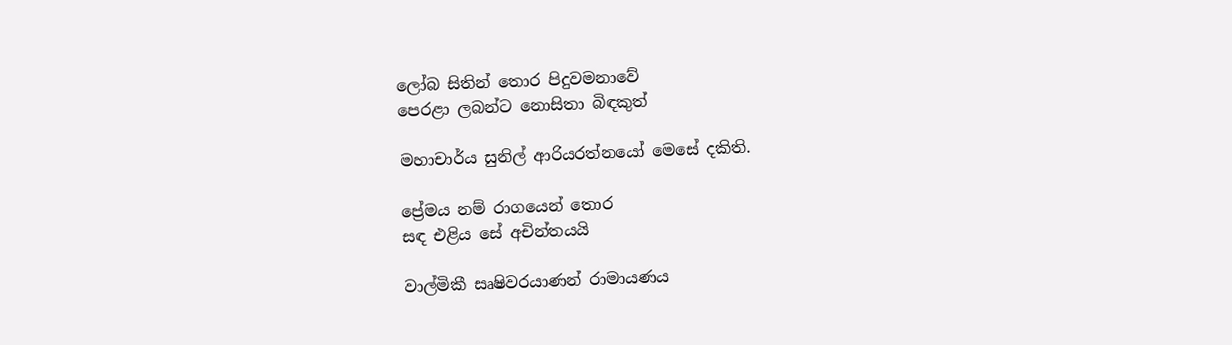ලෝබ සිතින් තොර පිදුවමනාවේ
පෙරළා ලබන්ට නොසිතා බිඳකුත්

මහාචාර්ය සුනිල් ආරියරත්නයෝ මෙසේ දකිති.

ප්‍රේමය නම් රාගයෙන් තොර
සඳ එළිය සේ අචින්තයයි

වාල්මිකී සෘෂිවරයාණන් රාමායණය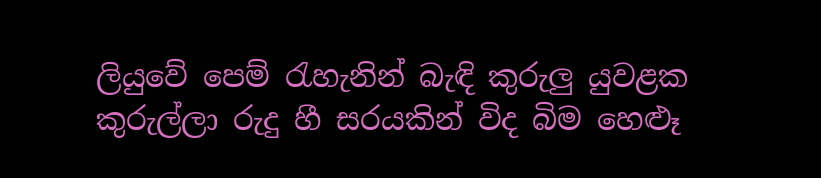ලියුවේ පෙම් රැහැනින් බැඳි කුරුලු යුවළක කුරුල්ලා රුදු හී සරයකින් විද බිම හෙළුෑ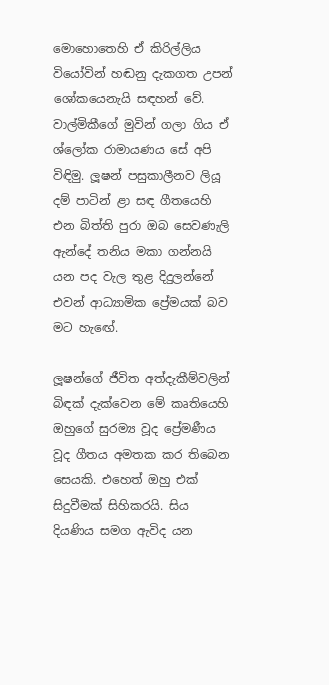මොහොතෙහි ඒ කිරිල්ලිය වියෝවින් හඬනු දැකගත උපන් ශෝකයෙනැයි සඳහන් වේ. වාල්මිකීගේ මුවින් ගලා ගිය ඒ ශ්ලෝක රාමායණය සේ අපි විඳිමු. ලූෂන් පසුකාලීනව ලියූ දම් පාටින් ළා සඳ ගීතයෙහි එන බිත්ති පුරා ඔබ සෙවණැලි ඇන්දේ තනිය මකා ගන්නයි යන පද වැල තුළ දිදුලන්නේ එවන් ආධ්‍යාමික ප්‍රේමයක් බව මට හැඟේ.

ලූෂන්ගේ ජීවිත අත්දැකීම්වලින් බිඳක් දැක්වෙන මේ කෘතියෙහි ඔහුගේ සුරම්‍ය වූද ප්‍රේමණීය වූද ගීතය අමතක කර තිබෙන සෙයකි. එහෙත් ඔහු එක් සිදුවීමක් සිහිකරයි. සිය දියණිය සමග ඇවිද යන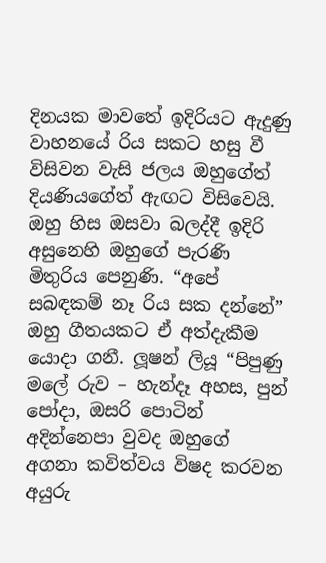දිනයක මාවතේ ඉදිරියට ඇදුණු වාහනයේ රිය සකට හසු වී විසිවන වැසි ජලය ඔහුගේත් දියණියගේත් ඇඟට විසිවෙයි. ඔහු හිස ඔසවා බලද්දී ඉදිරි අසුනෙහි ඔහුගේ පැරණි මිතුරිය පෙනුණි. “අපේ සබඳකම් නෑ රිය සක දන්නේ” ඔහු ගීතයකට ඒ අත්දැකීම යොදා ගනී. ලූෂන් ලියූ “පිපුණු මලේ රුව – හැන්දෑ අහස, පුන් පෝදා, ඔසරි පොටින් අදින්නෙපා වුවද ඔහුගේ අගනා කවිත්වය විෂද කරවන අයුරු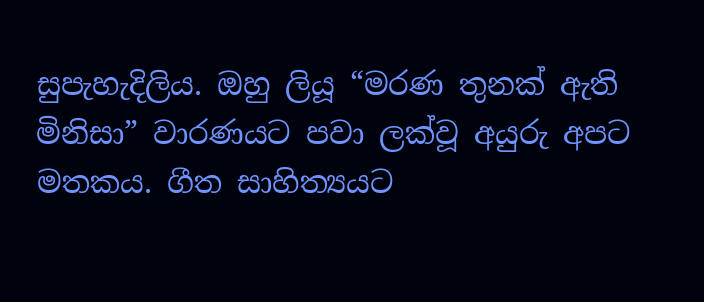සුපැහැදිලිය. ඔහු ලියූ “මරණ තුනක් ඇති මිනිසා” වාරණයට පවා ලක්වූ අයුරු අපට මතකය. ගීත සාහිත්‍යයට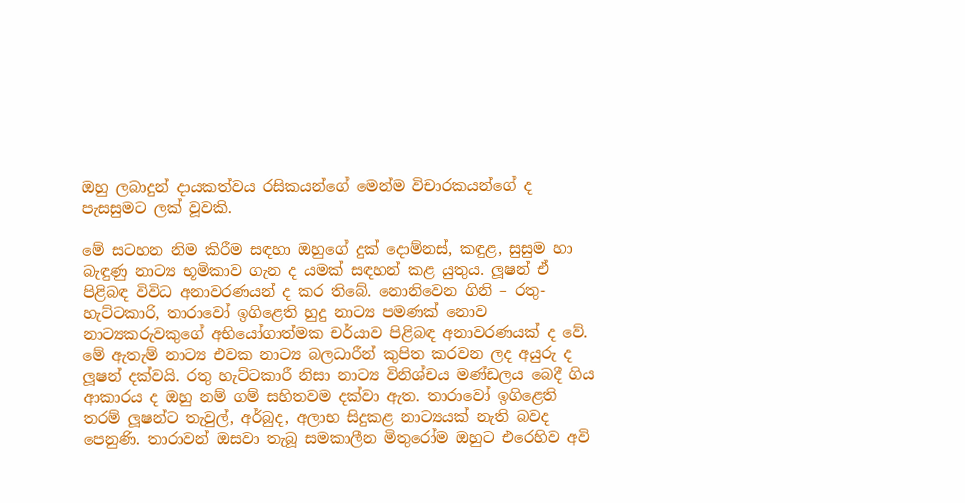ඔහු ලබාදුන් දායකත්වය රසිකයන්ගේ මෙන්ම විචාරකයන්ගේ ද පැසසුමට ලක් වූවකි.

මේ සටහන නිම කිරීම සඳහා ඔහුගේ දුක් දොම්නස්, කඳුළ, සුසුම හා බැඳුණු නාට්‍ය භූමිකාව ගැන ද යමක් සඳහන් කළ යුතුය. ලූෂන් ඒ පිළිබඳ විවිධ අනාවරණයන් ද කර තිබේ. නොනිවෙන ගිනි – රතු- හැට්ටකාරි, තාරාවෝ ඉගිළෙති හුදු නාට්‍ය පමණක් නොව නාට්‍යකරුවකුගේ අභියෝගාත්මක චර්යාව පිළිබඳ අනාවරණයක් ද වේ. මේ ඇතැම් නාට්‍ය එවක නාට්‍ය බලධාරීන් කුපිත කරවන ලද අයුරු ද ලූෂන් දක්වයි. රතු හැට්ටකාරී නිසා නාට්‍ය විනිශ්චය මණ්ඩලය බෙදී ගිය ආකාරය ද ඔහු නම් ගම් සහිතවම දක්වා ඇත. තාරාවෝ ඉගිළෙති තරම් ලූෂන්ට තැවුල්, අර්බුද, අලාභ සිදුකළ නාට්‍යයක් නැති බවද පෙනුණි. තාරාවන් ඔසවා තැබූ සමකාලීන මිතුරෝම ඔහුට එරෙහිව අවි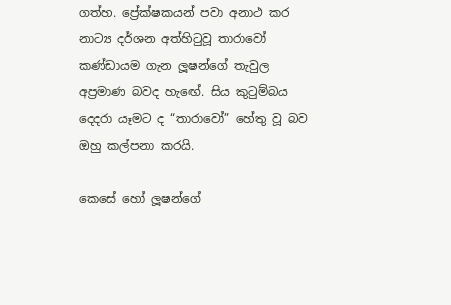ගත්හ. ප්‍රේක්ෂකයන් පවා අනාථ කර නාට්‍ය දර්ශන අත්හිටුවූ තාරාවෝ කණ්ඩායම ගැන ලූෂන්ගේ තැවුල අප්‍රමාණ බවද හැඟේ. සිය කුටුම්බය දෙදරා යෑමට ද “තාරාවෝ” හේතු වූ බව ඔහු කල්පනා කරයි.

කෙසේ හෝ ලූෂන්ගේ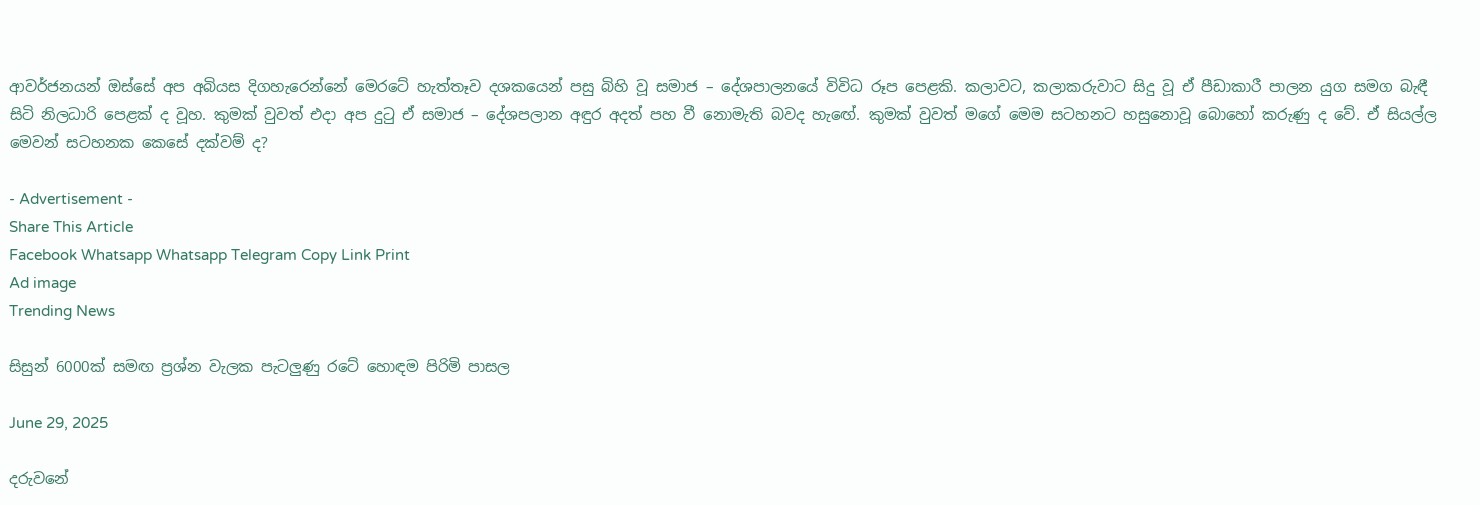ආවර්ජනයන් ඔස්සේ අප අබියස දිගහැරෙන්නේ මෙරටේ හැත්තෑව දශකයෙන් පසු බිහි වූ සමාජ – දේශපාලනයේ විවිධ රූප පෙළකි. කලාවට, කලාකරුවාට සිදු වූ ඒ පීඩාකාරී පාලන යුග සමග බැඳී සිටි නිලධාරි පෙළක් ද වූහ. කුමක් වුවත් එදා අප දුටු ඒ සමාජ – දේශපලාන අඳුර අදත් පහ වී නොමැති බවද හැඟේ. කුමක් වුවත් මගේ මෙම සටහනට හසුනොවූ බොහෝ කරුණු ද වේ. ඒ සියල්ල මෙවන් සටහනක කෙසේ දක්වම් ද?

- Advertisement -
Share This Article
Facebook Whatsapp Whatsapp Telegram Copy Link Print
Ad image
Trending News

සිසුන් 6000ක් සමඟ ප්‍රශ්න වැලක පැටලුණු රටේ හොඳම පිරිමි පාසල

June 29, 2025

දරුවනේ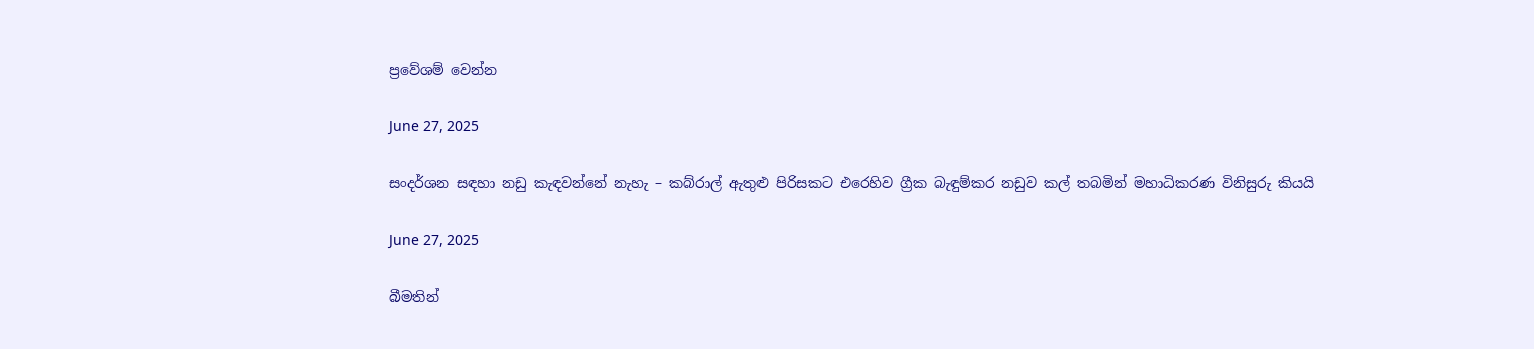ප්‍රවේශම් වෙන්න

June 27, 2025

සංදර්ශන සඳහා නඩු කැඳවන්නේ නැහැ – කබ්රාල් ඇතුළු පිරිසකට එරෙහිව ග්‍රීක බැඳුම්කර නඩුව කල් තබමින් මහාධිකරණ විනිසුරු කියයි

June 27, 2025

බීමතින්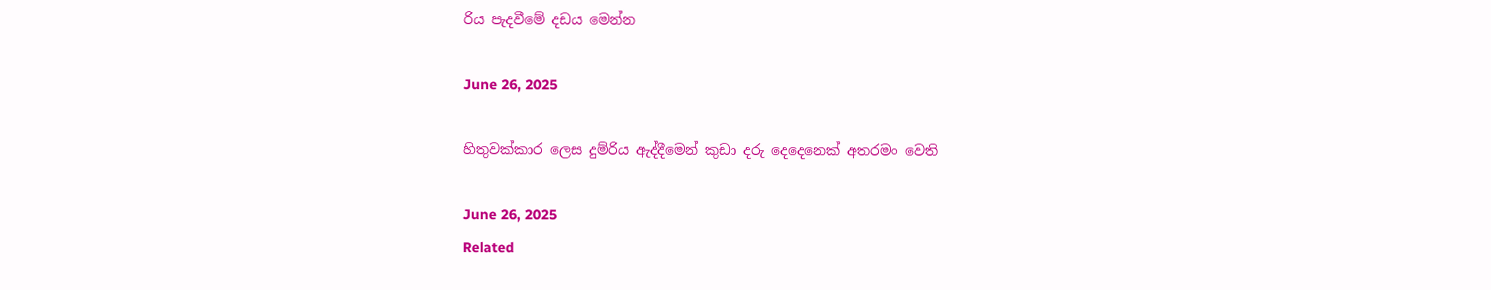රිය පැදවීමේ දඩය මෙන්න

June 26, 2025

හිතුවක්කාර ලෙස දුම්රිය ඇද්දීමෙන් කුඩා දරු දෙදෙනෙක් අතරමං වෙති

June 26, 2025
Related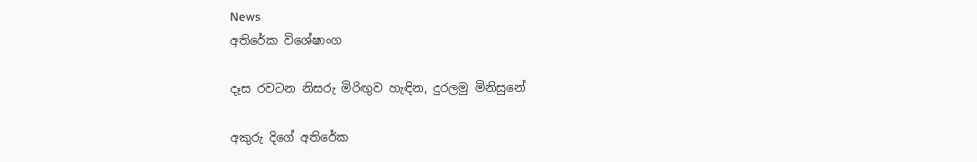News
අතිරේක විශේෂාංග

දෑස රවටන නිසරු මිරිඟුව හැඳින, දුරලමු මිනිසුනේ

අකුරු දිගේ අතිරේක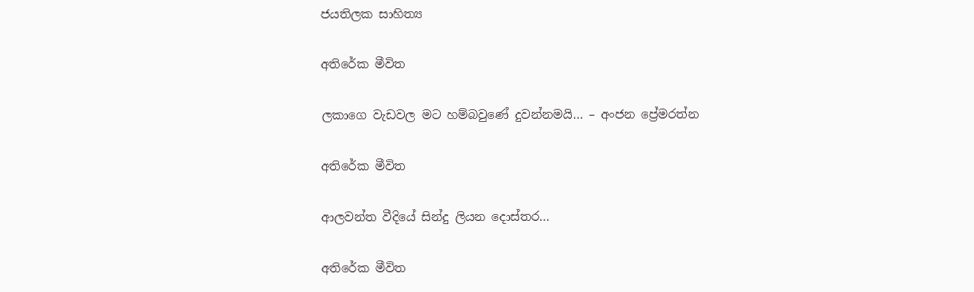ජයතිලක සාහිත්‍ය

අතිරේක මීවිත

ලකාගෙ වැඩවල මට හම්බවුණේ දුවන්නමයි… – අංජන ප්‍රේමරත්න

අතිරේක මීවිත

ආලවන්ත වීදියේ සින්දු ලියන දොස්තර…

අතිරේක මීවිත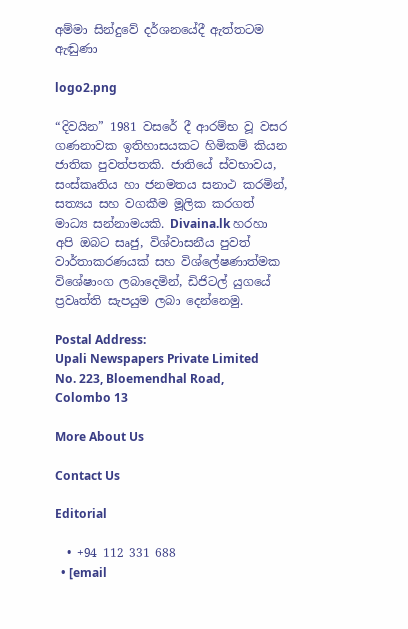අම්මා සින්දුවේ දර්ශනයේදී ඇත්තටම ඇඬුණා

logo2.png

“දිවයින” 1981 වසරේ දී ආරම්භ වූ වසර ගණනාවක ඉතිහාසයකට හිමිකම් කියන ජාතික පුවත්පතකි. ජාතියේ ස්වභාවය, සංස්කෘතිය හා ජනමතය සනාථ කරමින්, සත්‍යය සහ වගකීම මූලික කරගත් මාධ්‍ය සන්නාමයකි. Divaina.lk හරහා අපි ඔබට සෘජු, විශ්වාසනීය පුවත් වාර්තාකරණයක් සහ විශ්ලේෂණාත්මක විශේෂාංග ලබාදෙමින්, ඩිජිටල් යුගයේ ප්‍රවෘත්ති සැපයුම ලබා දෙන්නෙමු.

Postal Address:
Upali Newspapers Private Limited
No. 223, Bloemendhal Road,
Colombo 13

More About Us

Contact Us

Editorial

  • +94 112 331 688
  • [email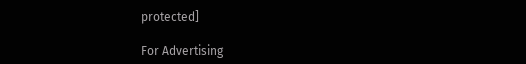protected]

For Advertising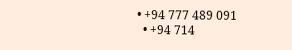• +94 777 489 091
  • +94 714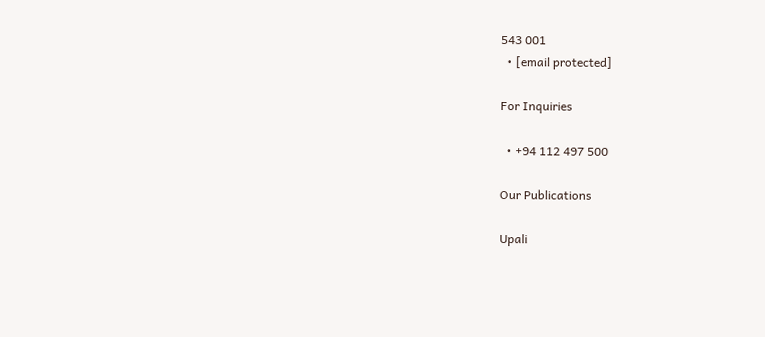543 001
  • [email protected]

For Inquiries

  • +94 112 497 500

Our Publications

Upali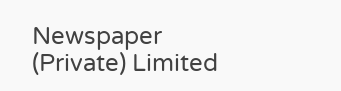Newspaper (Private) Limited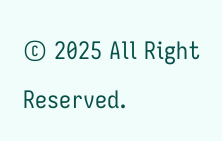© 2025 All Right Reserved.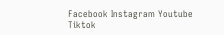Facebook Instagram Youtube Tiktok